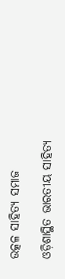ଉତ୍କଳ ସାହିତ୍ୟ ସମାଜ

ଓଡ଼ିଶାସ୍ଥିତ ଭାରତୀୟ ସାହିତ୍ୟ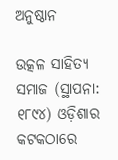ଅନୁଷ୍ଠାନ

ଉତ୍କଳ ସାହିତ୍ୟ ସମାଜ (ସ୍ଥାପନା: ୧୮୯୪) ଓଡ଼ିଶାର କଟକଠାରେ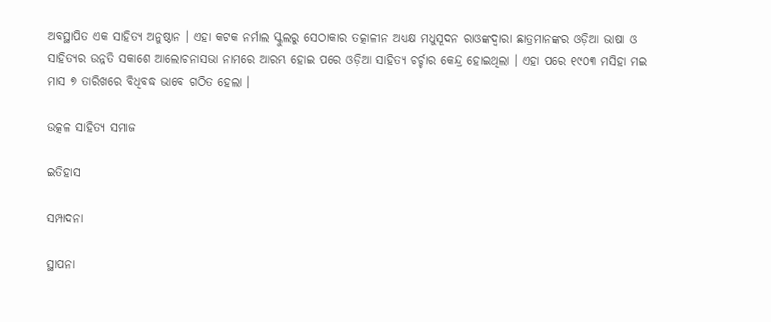ଅବସ୍ଥାପିତ ଏକ ସାହିତ୍ୟ ଅନୁଷ୍ଠାନ । ଏହା କଟକ ନର୍ମାଲ ସ୍କୁଲରୁ ସେଠାକାର ତତ୍କାଳୀନ ଅଧ୍ୟକ୍ଷ ମଧୁସୂଦନ ରାଓଙ୍କଦ୍ୱାରା ଛାତ୍ରମାନଙ୍କର ଓଡ଼ିଆ ଭାଷା ଓ ସାହିତ୍ଯର ଉନ୍ନତି ସକାଶେ ଆଲୋଚନାସଭା ନାମରେ ଆରମ୍ଭ ହୋଇ ପରେ ଓଡ଼ିଆ ସାହିତ୍ୟ ଚର୍ଚ୍ଚାର କେନ୍ଦ୍ର ହୋଇଥିଲା । ଏହା ପରେ ୧୯୦୩ ମସିହା ମଇ ମାସ ୭ ତାରିଖରେ ବିଧିବଦ୍ଧ ଭାବେ ଗଠିତ ହେଲା ।

ଉତ୍କଳ ସାହିତ୍ୟ ସମାଜ

ଇତିହାସ

ସମ୍ପାଦନା

ସ୍ଥାପନା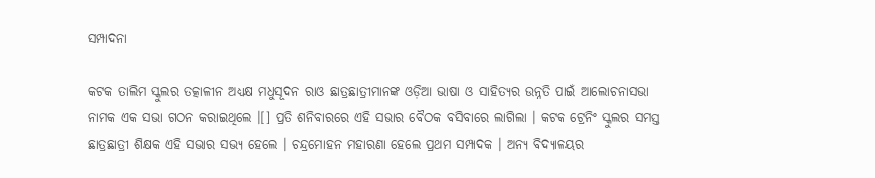ସମ୍ପାଦନା

କଟକ ତାଲିମ ସ୍କୁଲର ତତ୍କାଳୀନ ଅଧ୍ୟକ୍ଷ ମଧୁସୂଦନ ରାଓ ଛାତ୍ରଛାତ୍ରୀମାନଙ୍କ ଓଡ଼ିଆ ଭାଷା ଓ ସାହିତ୍ୟର ଉନ୍ନତି ପାଇଁ ଆଲୋଚନାସଭା ନାମକ ଏକ ସଭା ଗଠନ କରାଇଥିଲେ ।[] ପ୍ରତି ଶନିବାରରେ ଏହି ସଭାର ବୈଠକ ବସିବାରେ ଲାଗିଲା । କଟକ ଟ୍ରେନିଂ ସ୍କୁଲର ସମସ୍ତ ଛାତ୍ରଛାତ୍ରୀ ଶିକ୍ଷକ ଏହି ସଭାର ସଭ୍ୟ ହେଲେ । ଚନ୍ଦ୍ରମୋହନ ମହାରଣା ହେଲେ ପ୍ରଥମ ସମ୍ପାଦକ । ଅନ୍ୟ ବିଦ୍ୟାଳୟର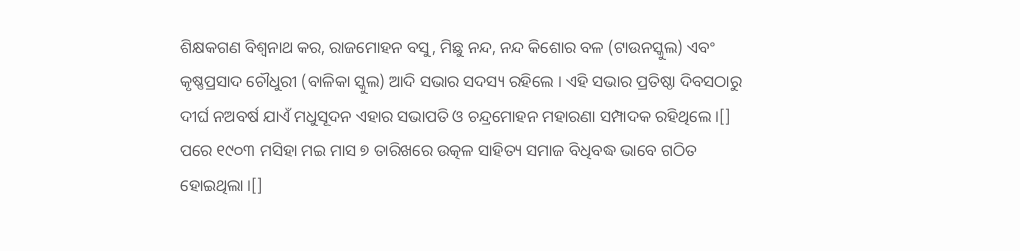ଶିକ୍ଷକଗଣ ବିଶ୍ୱନାଥ କର, ରାଜମୋହନ ବସୁ, ମିଛୁ ନନ୍ଦ, ନନ୍ଦ କିଶୋର ବଳ (ଟାଉନସ୍କୁଲ) ଏବଂ କୃଷ୍ଣପ୍ରସାଦ ଚୌଧୁରୀ (ବାଳିକା ସ୍କୁଲ) ଆଦି ସଭାର ସଦସ୍ୟ ରହିଲେ । ଏହି ସଭାର ପ୍ରତିଷ୍ଠା ଦିବସଠାରୁ ଦୀର୍ଘ ନଅବର୍ଷ ଯାଏଁ ମଧୁସୂଦନ ଏହାର ସଭାପତି ଓ ଚନ୍ଦ୍ରମୋହନ ମହାରଣା ସମ୍ପାଦକ ରହିଥିଲେ ।[] ପରେ ୧୯୦୩ ମସିହା ମଇ ମାସ ୭ ତାରିଖରେ ଉତ୍କଳ ସାହିତ୍ୟ ସମାଜ ବିଧିବଦ୍ଧ ଭାବେ ଗଠିତ ହୋଇଥିଲା ।[]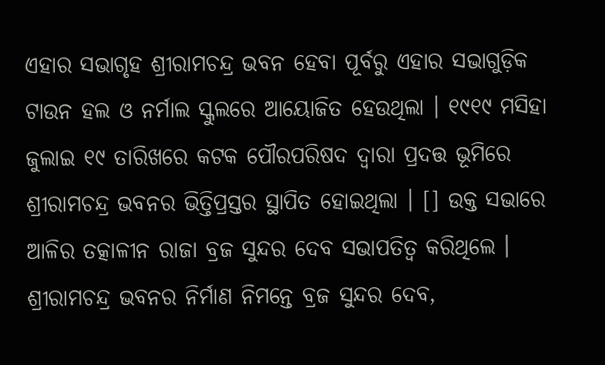ଏହାର ସଭାଗୃହ ଶ୍ରୀରାମଚନ୍ଦ୍ର ଭବନ ହେବା ପୂର୍ବରୁ ଏହାର ସଭାଗୁଡ଼ିକ ଟାଉନ ହଲ ଓ ନର୍ମାଲ ସ୍କୁଲରେ ଆୟୋଜିତ ହେଉଥିଲା । ୧୯୧୯ ମସିହା ଜୁଲାଇ ୧୯ ତାରିଖରେ କଟକ ପୌରପରିଷଦ ଦ୍ବାରା ପ୍ରଦତ୍ତ ଭୂମିରେ ଶ୍ରୀରାମଚନ୍ଦ୍ର ଭବନର ଭିତ୍ତିପ୍ରସ୍ତର ସ୍ଥାପିତ ହୋଇଥିଲା । [] ଉକ୍ତ ସଭାରେ ଆଳିର ତତ୍କାଳୀନ ରାଜା ବ୍ରଜ ସୁନ୍ଦର ଦେବ ସଭାପତିତ୍ୱ କରିଥିଲେ । ଶ୍ରୀରାମଚନ୍ଦ୍ର ଭବନର ନିର୍ମାଣ ନିମନ୍ତେ ବ୍ରଜ ସୁନ୍ଦର ଦେବ,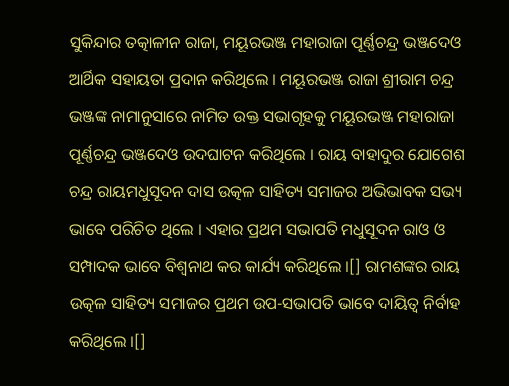ସୁକିନ୍ଦାର ତତ୍କାଳୀନ ରାଜା, ମୟୂରଭଞ୍ଜ ମହାରାଜା ପୂର୍ଣ୍ଣଚନ୍ଦ୍ର ଭଞ୍ଜଦେଓ ଆର୍ଥିକ ସହାୟତା ପ୍ରଦାନ କରିଥିଲେ । ମୟୂରଭଞ୍ଜ ରାଜା ଶ୍ରୀରାମ ଚନ୍ଦ୍ର ଭଞ୍ଜଙ୍କ ନାମାନୁସାରେ ନାମିତ ଉକ୍ତ ସଭାଗୃହକୁ ମୟୂରଭଞ୍ଜ ମହାରାଜା ପୂର୍ଣ୍ଣଚନ୍ଦ୍ର ଭଞ୍ଜଦେଓ ଉଦଘାଟନ କରିଥିଲେ । ରାୟ ବାହାଦୁର ଯୋଗେଶ ଚନ୍ଦ୍ର ରାୟମଧୁସୂଦନ ଦାସ ଉତ୍କଳ ସାହିତ୍ୟ ସମାଜର ଅଭିଭାବକ ସଭ୍ୟ ଭାବେ ପରିଚିତ ଥିଲେ । ଏହାର ପ୍ରଥମ ସଭାପତି ମଧୁସୂଦନ ରାଓ ଓ ସମ୍ପାଦକ ଭାବେ ବିଶ୍ୱନାଥ କର କାର୍ଯ୍ୟ କରିଥିଲେ ।[] ରାମଶଙ୍କର ରାୟ ଉତ୍କଳ ସାହିତ୍ୟ ସମାଜର ପ୍ରଥମ ଉପ-ସଭାପତି ଭାବେ ଦାୟିତ୍ୱ ନିର୍ବାହ କରିଥିଲେ ।[]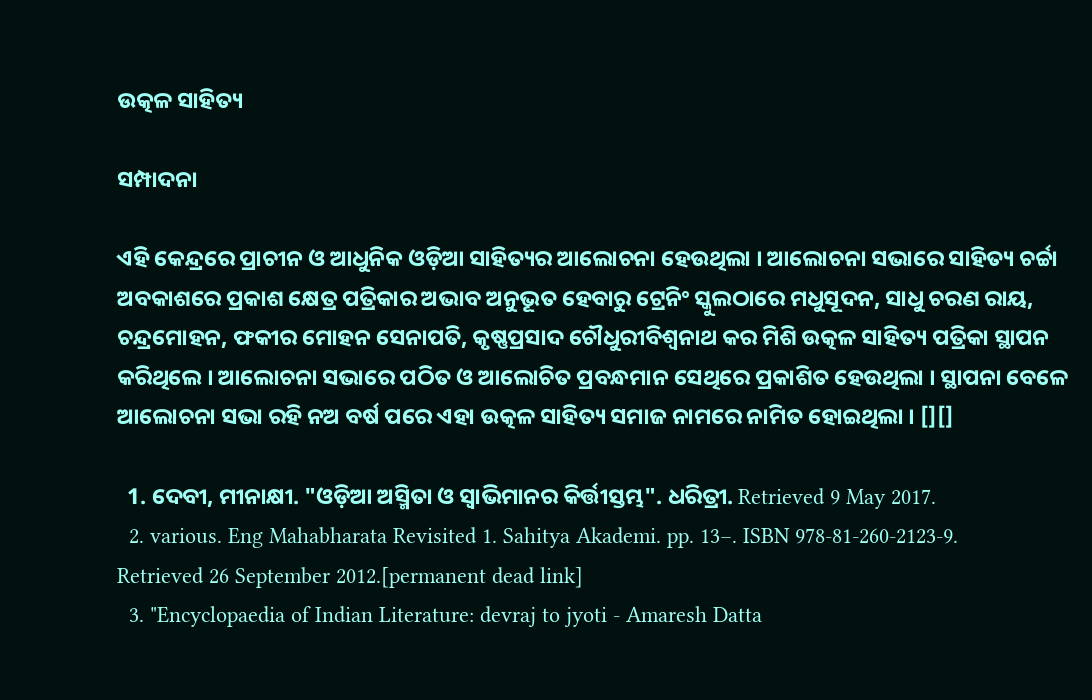ଉତ୍କଳ ସାହିତ୍ୟ

ସମ୍ପାଦନା

ଏହି କେନ୍ଦ୍ରରେ ପ୍ରାଚୀନ ଓ ଆଧୁନିକ ଓଡ଼ିଆ ସାହିତ୍ୟର ଆଲୋଚନା ହେଉଥିଲା । ଆଲୋଚନା ସଭାରେ ସାହିତ୍ୟ ଚର୍ଚ୍ଚା ଅବକାଶରେ ପ୍ରକାଶ କ୍ଷେତ୍ର ପତ୍ରିକାର ଅଭାବ ଅନୁଭୂତ ହେବାରୁ ଟ୍ରେନିଂ ସ୍କୁଲଠାରେ ମଧୁସୂଦନ, ସାଧୁ ଚରଣ ରାୟ, ଚନ୍ଦ୍ରମୋହନ, ଫକୀର ମୋହନ ସେନାପତି, କୃଷ୍ଣପ୍ରସାଦ ଚୌଧୁରୀବିଶ୍ୱନାଥ କର ମିଶି ଉତ୍କଳ ସାହିତ୍ୟ ପତ୍ରିକା ସ୍ଥାପନ କରିଥିଲେ । ଆଲୋଚନା ସଭାରେ ପଠିତ ଓ ଆଲୋଚିତ ପ୍ରବନ୍ଧମାନ ସେଥିରେ ପ୍ରକାଶିତ ହେଉଥିଲା । ସ୍ଥାପନା ବେଳେ ଆଲୋଚନା ସଭା ରହି ନଅ ବର୍ଷ ପରେ ଏହା ଉତ୍କଳ ସାହିତ୍ୟ ସମାଜ ନାମରେ ନାମିତ ହୋଇଥିଲା । [][]

  1. ଦେବୀ, ମୀନାକ୍ଷୀ. "ଓଡ଼ିଆ ଅସ୍ମିତା ଓ ସ୍ୱାଭିମାନର କିର୍ତ୍ତୀସ୍ତମ୍ଭ". ଧରିତ୍ରୀ. Retrieved 9 May 2017.
  2. various. Eng Mahabharata Revisited 1. Sahitya Akademi. pp. 13–. ISBN 978-81-260-2123-9. Retrieved 26 September 2012.[permanent dead link]
  3. "Encyclopaedia of Indian Literature: devraj to jyoti - Amaresh Datta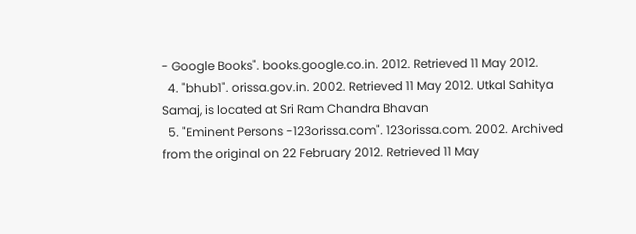- Google Books". books.google.co.in. 2012. Retrieved 11 May 2012.
  4. "bhub1". orissa.gov.in. 2002. Retrieved 11 May 2012. Utkal Sahitya Samaj, is located at Sri Ram Chandra Bhavan
  5. "Eminent Persons -123orissa.com". 123orissa.com. 2002. Archived from the original on 22 February 2012. Retrieved 11 May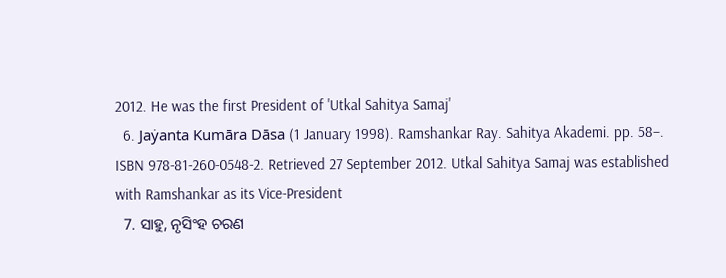2012. He was the first President of 'Utkal Sahitya Samaj'
  6. Jaẏanta Kumāra Dāsa (1 January 1998). Ramshankar Ray. Sahitya Akademi. pp. 58–. ISBN 978-81-260-0548-2. Retrieved 27 September 2012. Utkal Sahitya Samaj was established with Ramshankar as its Vice-President
  7. ସାହୁ, ନୃସିଂହ ଚରଣ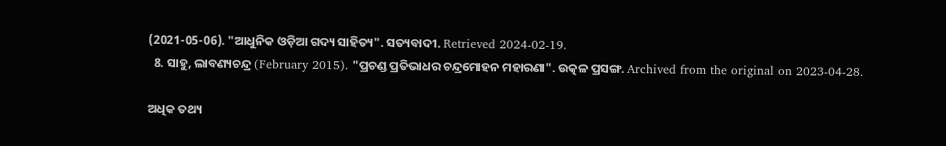(2021-05-06). "ଆଧୁନିକ ଓଡ଼ିଆ ଗଦ୍ୟ ସାହିତ୍ୟ". ସତ୍ୟବାଦୀ. Retrieved 2024-02-19.
  8. ସାହୁ, ଲାବଣ୍ୟଚନ୍ଦ୍ର (February 2015). "ପ୍ରଚଣ୍ଡ ପ୍ରତିଭାଧର ଚନ୍ଦ୍ରମୋହନ ମହାରଣା". ଉତ୍କଳ ପ୍ରସଙ୍ଗ. Archived from the original on 2023-04-28.

ଅଧିକ ତଥ୍ୟ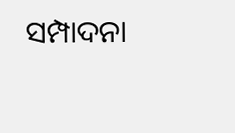ସମ୍ପାଦନା